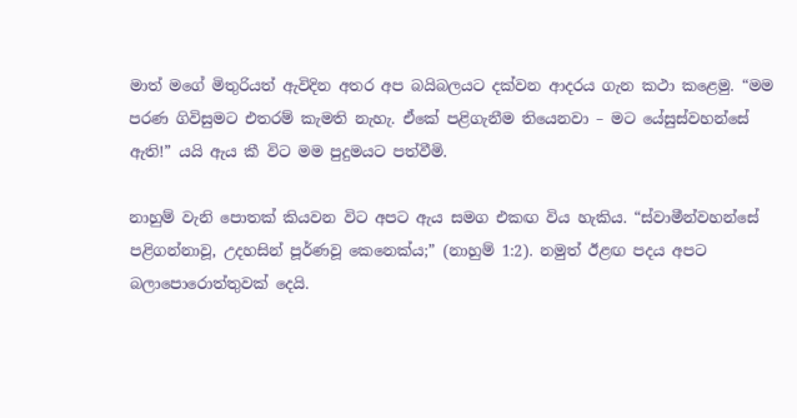මාත් මගේ මිතුරියත් ඇවිදින අතර අප බයිබලයට දක්වන ආදරය ගැන කථා කළෙමු. “මම පරණ ගිවිසුමට එතරම් කැමති නැහැ. ඒකේ පළිගැනීම තියෙනවා – මට යේසුස්වහන්සේ ඇති!” යයි ඇය කී විට මම පුදුමයට පත්වීමි.

නාහුම් වැනි පොතක් කියවන විට අපට ඇය සමග එකඟ විය හැකිය. “ස්වාමීන්වහන්සේ පළිගන්නාවූ, උදහසින් පූර්ණවූ කෙනෙක්ය;” (නාහුම් 1:2). නමුත් ඊළඟ පදය අපට බලාපොරොත්තුවක් දෙයි.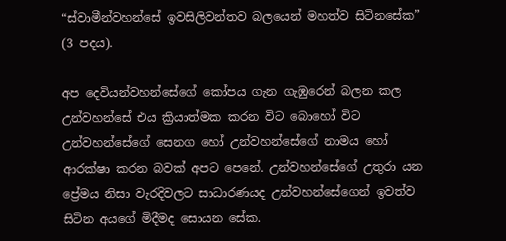“ස්වාමීන්වහන්සේ ඉවසිලිවන්තව බලයෙන් මහත්ව සිටිනසේක” (3 පදය).

අප දෙවියන්වහන්සේගේ කෝපය ගැන ගැඹුරෙන් බලන කල උන්වහන්සේ එය ක්‍රියාත්මක කරන විට බොහෝ විට උන්වහන්සේගේ සෙනග හෝ උන්වහන්සේගේ නාමය හෝ ආරක්ෂා කරන බවක් අපට පෙනේ. උන්වහන්සේගේ උතුරා යන ප්‍රේමය නිසා වැරදිවලට සාධාරණයද උන්වහන්සේගෙන් ඉවත්ව සිටින අයගේ මිදීමද සොයන සේක.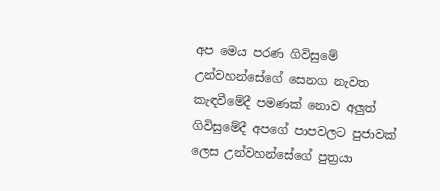අප මෙය පරණ ගිවිසුමේ උන්වහන්සේගේ සෙනග නැවත කැඳවීමේදී පමණක් නොව අලුත් ගිවිසුමේදී අපගේ පාපවලට පුජාවක් ලෙස උන්වහන්සේගේ පුත්‍රයා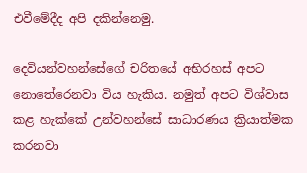එවීමේදීද අපි දකින්නෙමු.

දෙවියන්වහන්සේගේ චරිතයේ අභිරහස් අපට නොතේරෙනවා විය හැකිය. නමුත් අපට විශ්වාස කළ හැක්කේ උන්වහන්සේ සාධාරණය ක්‍රියාත්මක කරනවා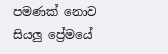පමණක් නොව සියලු ප්‍රේමයේ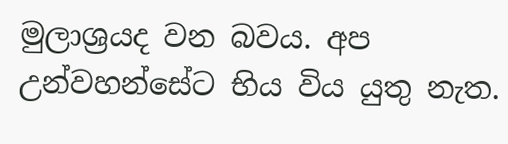මුලාශ්‍රයද වන බවය. අප උන්වහන්සේට භිය විය යුතු නැත.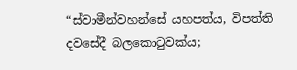“ස්වාමීන්වහන්සේ යහපත්ය, විපත්ති දවසේදී බලකොටුවක්ය;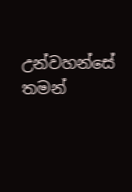උන්වහන්සේ තමන්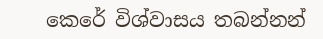කෙරේ විශ්වාසය තබන්නන්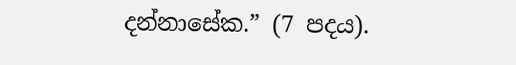දන්නාසේක.” (7 පදය).